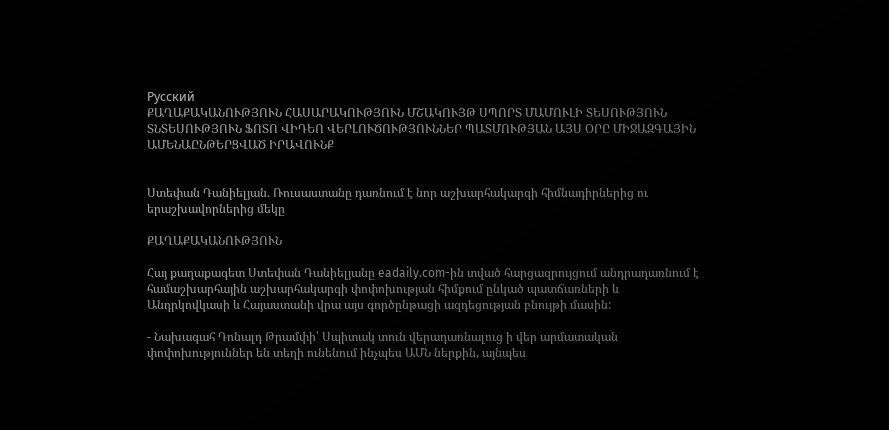Русский
ՔԱՂԱՔԱԿԱՆՈՒԹՅՈՒՆ ՀԱՍԱՐԱԿՈՒԹՅՈՒՆ ՄՇԱԿՈՒՅԹ ՍՊՈՐՏ ՄԱՄՈՒԼԻ ՏԵՍՈՒԹՅՈՒՆ ՏՆՏԵՍՈՒԹՅՈՒՆ ՖՈՏՈ ՎԻԴԵՈ ՎԵՐԼՈՒԾՈՒԹՅՈՒՆՆԵՐ ՊԱՏՄՈՒԹՅԱՆ ԱՅՍ ՕՐԸ ՄԻՋԱԶԳԱՅԻՆ ԱՄԵՆԱԸՆԹԵՐՑՎԱԾ ԻՐԱՎՈՒՆՔ


Ստեփան Դանիելյան. Ռուսաստանը դառնում է նոր աշխարհակարգի հիմնադիրներից ու երաշխավորներից մեկը

ՔԱՂԱՔԱԿԱՆՈՒԹՅՈՒՆ

Հայ քաղաքագետ Ստեփան Դանիելյանը eadaily.com-ին տված հարցազրույցում անդրադառնում է համաշխարհային աշխարհակարգի փոփոխության հիմքում ընկած պատճառների և Անդրկովկասի և Հայաստանի վրա այս գործընթացի ազդեցության բնույթի մասին:

- Նախագահ Դոնալդ Թրամփի՝ Սպիտակ տուն վերադառնալուց ի վեր արմատական փոփոխություններ են տեղի ունենում ինչպես ԱՄՆ ներքին, այնպես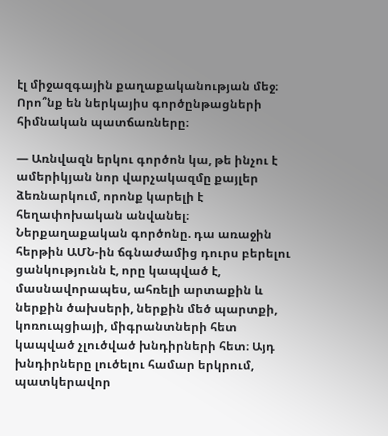էլ միջազգային քաղաքականության մեջ։ Որո՞նք են ներկայիս գործընթացների հիմնական պատճառները։

— Առնվազն երկու գործոն կա, թե ինչու է ամերիկյան նոր վարչակազմը քայլեր ձեռնարկում, որոնք կարելի է հեղափոխական անվանել։ Ներքաղաքական գործոնը. դա առաջին հերթին ԱՄՆ-ին ճգնաժամից դուրս բերելու ցանկությունն է, որը կապված է, մասնավորապես, ահռելի արտաքին և ներքին ծախսերի, ներքին մեծ պարտքի, կոռուպցիայի, միգրանտների հետ կապված չլուծված խնդիրների հետ։ Այդ խնդիրները լուծելու համար երկրում, պատկերավոր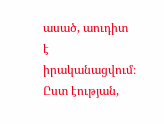ասած, աուդիտ է իրականացվում։ Ըստ էության,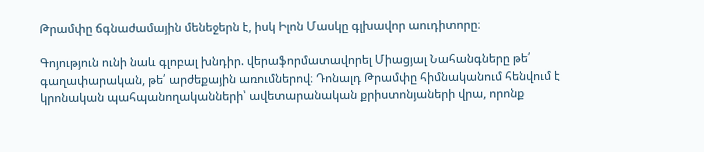Թրամփը ճգնաժամային մենեջերն է, իսկ Իլոն Մասկը գլխավոր աուդիտորը։

Գոյություն ունի նաև գլոբալ խնդիր. վերաֆորմատավորել Միացյալ Նահանգները թե՛ գաղափարական, թե՛ արժեքային առումներով։ Դոնալդ Թրամփը հիմնականում հենվում է կրոնական պահպանողականների՝ ավետարանական քրիստոնյաների վրա, որոնք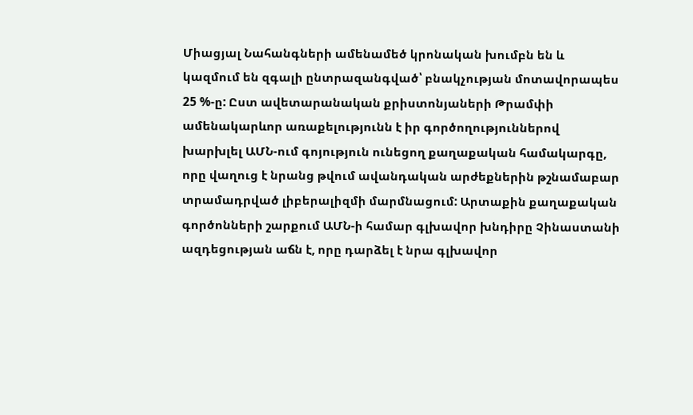Միացյալ Նահանգների ամենամեծ կրոնական խումբն են և կազմում են զգալի ընտրազանգված՝ բնակչության մոտավորապես 25 %-ը: Ըստ ավետարանական քրիստոնյաների Թրամփի ամենակարևոր առաքելությունն է իր գործողություններով խարխլել ԱՄՆ-ում գոյություն ունեցող քաղաքական համակարգը, որը վաղուց է նրանց թվում ավանդական արժեքներին թշնամաբար տրամադրված լիբերալիզմի մարմնացում: Արտաքին քաղաքական գործոնների շարքում ԱՄՆ-ի համար գլխավոր խնդիրը Չինաստանի ազդեցության աճն է, որը դարձել է նրա գլխավոր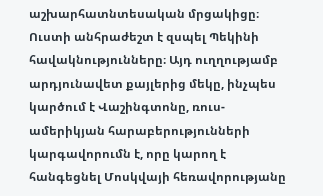աշխարհատնտեսական մրցակիցը։ Ուստի անհրաժեշտ է զսպել Պեկինի հավակնությունները։ Այդ ուղղությամբ արդյունավետ քայլերից մեկը, ինչպես կարծում է Վաշինգտոնը, ռուս-ամերիկյան հարաբերությունների կարգավորումն է, որը կարող է հանգեցնել Մոսկվայի հեռավորությանը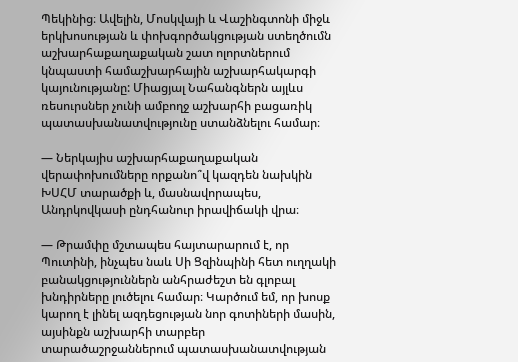Պեկինից։ Ավելին, Մոսկվայի և Վաշինգտոնի միջև երկխոսության և փոխգործակցության ստեղծումն  աշխարհաքաղաքական շատ ոլորտներում կնպաստի համաշխարհային աշխարհակարգի կայունությանը: Միացյալ Նահանգներն այլևս ռեսուրսներ չունի ամբողջ աշխարհի բացառիկ պատասխանատվությունը ստանձնելու համար։

— Ներկայիս աշխարհաքաղաքական վերափոխումները որքանո՞վ կազդեն նախկին ԽՍՀՄ տարածքի և, մասնավորապես, Անդրկովկասի ընդհանուր իրավիճակի վրա։

— Թրամփը մշտապես հայտարարում է, որ Պուտինի, ինչպես նաև Սի Ցզինպինի հետ ուղղակի բանակցություններն անհրաժեշտ են գլոբալ խնդիրները լուծելու համար։ Կարծում եմ, որ խոսք կարող է լինել ազդեցության նոր գոտիների մասին, այսինքն աշխարհի տարբեր տարածաշրջաններում պատասխանատվության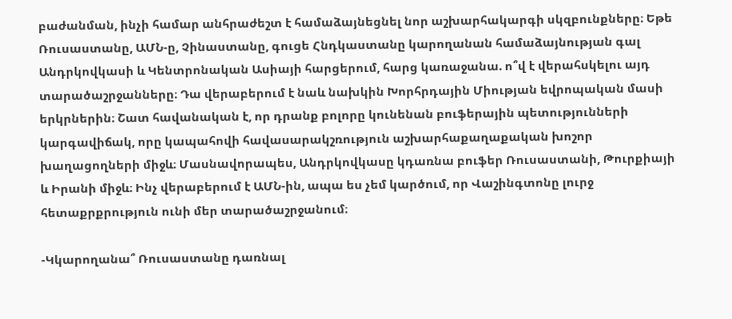բաժանման, ինչի համար անհրաժեշտ է համաձայնեցնել նոր աշխարհակարգի սկզբունքները։ Եթե Ռուսաստանը, ԱՄՆ-ը, Չինաստանը, գուցե Հնդկաստանը կարողանան համաձայնության գալ Անդրկովկասի և Կենտրոնական Ասիայի հարցերում, հարց կառաջանա. ո՞վ է վերահսկելու այդ տարածաշրջանները։ Դա վերաբերում է նաև նախկին Խորհրդային Միության եվրոպական մասի երկրներին։ Շատ հավանական է, որ դրանք բոլորը կունենան բուֆերային պետությունների կարգավիճակ, որը կապահովի հավասարակշռություն աշխարհաքաղաքական խոշոր խաղացողների միջև։ Մասնավորապես, Անդրկովկասը կդառնա բուֆեր Ռուսաստանի, Թուրքիայի և Իրանի միջև։ Ինչ վերաբերում է ԱՄՆ-ին, ապա ես չեմ կարծում, որ Վաշինգտոնը լուրջ հետաքրքրություն ունի մեր տարածաշրջանում։

-Կկարողանա՞ Ռուսաստանը դառնալ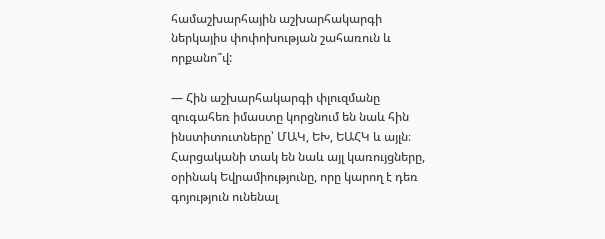համաշխարհային աշխարհակարգի ներկայիս փոփոխության շահառուն և որքանո՞վ:

— Հին աշխարհակարգի փլուզմանը զուգահեռ իմաստը կորցնում են նաև հին ինստիտուտները՝ ՄԱԿ, ԵԽ, ԵԱՀԿ և այլն։ Հարցականի տակ են նաև այլ կառույցները, օրինակ Եվրամիությունը, որը կարող է դեռ գոյություն ունենալ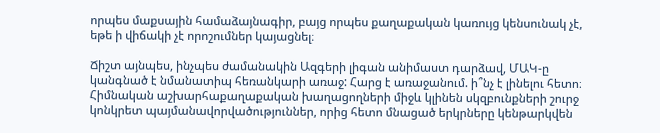որպես մաքսային համաձայնագիր, բայց որպես քաղաքական կառույց կենսունակ չէ, եթե ի վիճակի չէ որոշումներ կայացնել։

Ճիշտ այնպես, ինչպես ժամանակին Ազգերի լիգան անիմաստ դարձավ, ՄԱԿ-ը կանգնած է նմանատիպ հեռանկարի առաջ: Հարց է առաջանում. ի՞նչ է լինելու հետո։ Հիմնական աշխարհաքաղաքական խաղացողների միջև կլինեն սկզբունքների շուրջ կոնկրետ պայմանավորվածություններ, որից հետո մնացած երկրները կենթարկվեն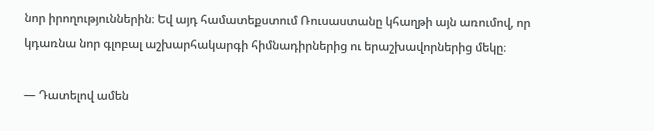նոր իրողություններին։ Եվ այդ համատեքստում Ռուսաստանը կհաղթի այն առումով, որ կդառնա նոր գլոբալ աշխարհակարգի հիմնադիրներից ու երաշխավորներից մեկը։

— Դատելով ամեն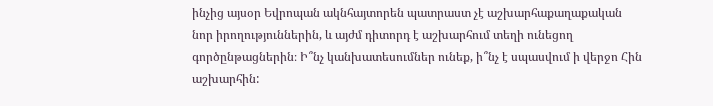ինչից այսօր Եվրոպան ակնհայտորեն պատրաստ չէ աշխարհաքաղաքական նոր իրողություններին, և այժմ դիտորդ է աշխարհում տեղի ունեցող գործընթացներին։ Ի՞նչ կանխատեսումներ ունեք, ի՞նչ է սպասվում ի վերջո Հին աշխարհին: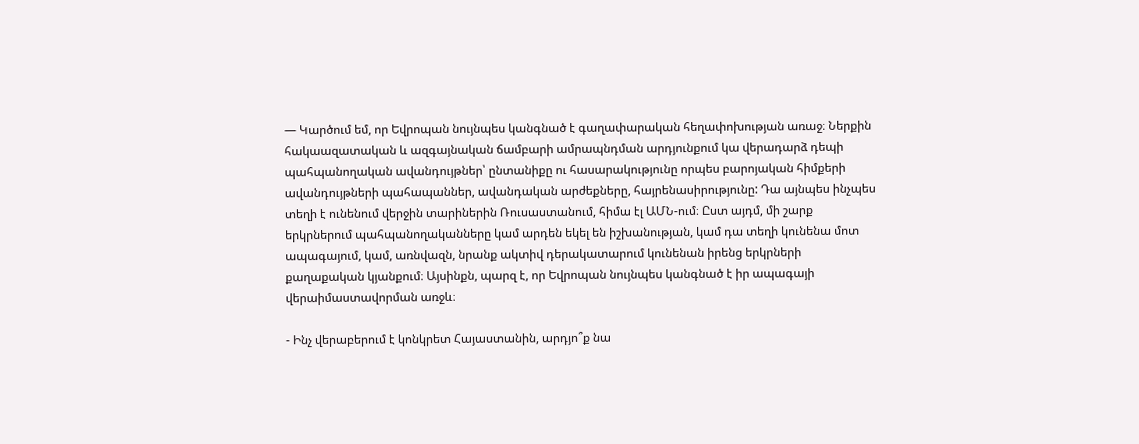— Կարծում եմ, որ Եվրոպան նույնպես կանգնած է գաղափարական հեղափոխության առաջ։ Ներքին հակաազատական և ազգայնական ճամբարի ամրապնդման արդյունքում կա վերադարձ դեպի պահպանողական ավանդույթներ՝ ընտանիքը ու հասարակությունը որպես բարոյական հիմքերի ավանդույթների պահապաններ, ավանդական արժեքները, հայրենասիրությունը: Դա այնպես ինչպես տեղի է ունենում վերջին տարիներին Ռուսաստանում, հիմա էլ ԱՄՆ-ում։ Ըստ այդմ, մի շարք երկրներում պահպանողականները կամ արդեն եկել են իշխանության, կամ դա տեղի կունենա մոտ ապագայում, կամ, առնվազն, նրանք ակտիվ դերակատարում կունենան իրենց երկրների քաղաքական կյանքում։ Այսինքն, պարզ է, որ Եվրոպան նույնպես կանգնած է իր ապագայի վերաիմաստավորման առջև։

- Ինչ վերաբերում է կոնկրետ Հայաստանին, արդյո՞ք նա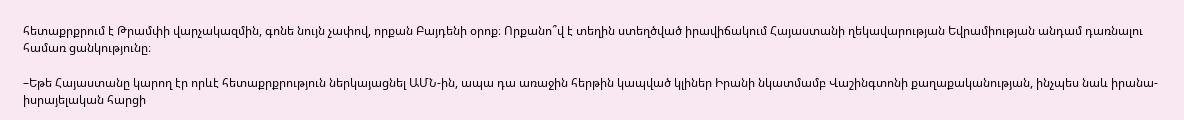հետաքրքրում է Թրամփի վարչակազմին, գոնե նույն չափով, որքան Բայդենի օրոք։ Որքանո՞վ է տեղին ստեղծված իրավիճակում Հայաստանի ղեկավարության Եվրամիության անդամ դառնալու համառ ցանկությունը։

–Եթե Հայաստանը կարող էր որևէ հետաքրքրություն ներկայացնել ԱՄՆ-ին, ապա դա առաջին հերթին կապված կլիներ Իրանի նկատմամբ Վաշինգտոնի քաղաքականության, ինչպես նաև իրանա-իսրայելական հարցի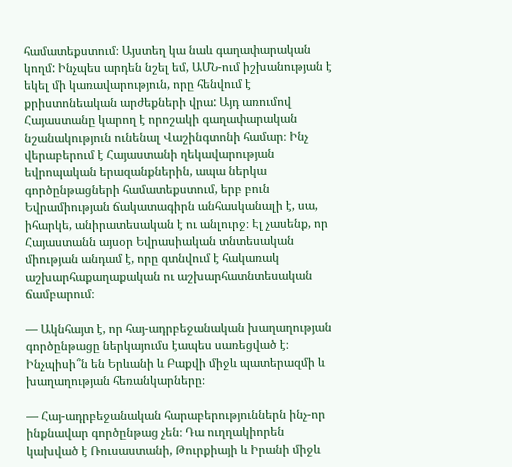համատեքստում։ Այստեղ կա նաև գաղափարական կողմ: Ինչպես արդեն նշել եմ, ԱՄՆ-ում իշխանության է եկել մի կառավարություն, որը հենվում է քրիստոնեական արժեքների վրա: Այդ առումով Հայաստանը կարող է որոշակի գաղափարական նշանակություն ունենալ Վաշինգտոնի համար։ Ինչ վերաբերում է Հայաստանի ղեկավարության եվրոպական երազանքներին, ապա ներկա գործընթացների համատեքստում, երբ բուն Եվրամիության ճակատագիրն անհասկանալի է, սա, իհարկե, անիրատեսական է ու անլուրջ։ Էլ չասենք, որ Հայաստանն այսօր Եվրասիական տնտեսական միության անդամ է, որը գտնվում է հակառակ աշխարհաքաղաքական ու աշխարհատնտեսական ճամբարում։

— Ակնհայտ է, որ հայ-ադրբեջանական խաղաղության գործընթացը ներկայումս էապես սառեցված է։ Ինչպիսի՞ն են Երևանի և Բաքվի միջև պատերազմի և խաղաղության հեռանկարները։

— Հայ-ադրբեջանական հարաբերություններն ինչ-որ ինքնավար գործընթաց չեն։ Դա ուղղակիորեն կախված է Ռուսաստանի, Թուրքիայի և Իրանի միջև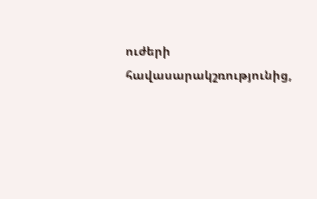ուժերի հավասարակշռությունից,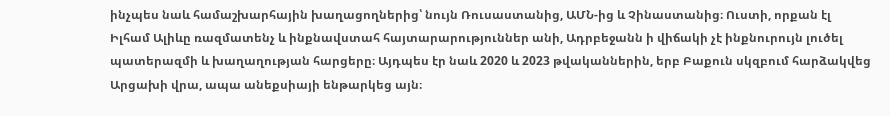ինչպես նաև համաշխարհային խաղացողներից՝ նույն Ռուսաստանից, ԱՄՆ-ից և Չինաստանից։ Ուստի, որքան էլ Իլհամ Ալիևը ռազմատենչ և ինքնավստահ հայտարարություններ անի, Ադրբեջանն ի վիճակի չէ ինքնուրույն լուծել պատերազմի և խաղաղության հարցերը։ Այդպես էր նաև 2020 և 2023 թվականներին, երբ Բաքուն սկզբում հարձակվեց Արցախի վրա, ապա անեքսիայի ենթարկեց այն։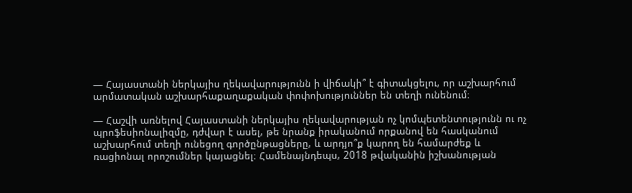— Հայաստանի ներկայիս ղեկավարությունն ի վիճակի՞ է գիտակցելու, որ աշխարհում արմատական աշխարհաքաղաքական փոփոխություններ են տեղի ունենում։

— Հաշվի առնելով Հայաստանի ներկայիս ղեկավարության ոչ կոմպետենտությունն ու ոչ պրոֆեսիոնալիզմը, դժվար է ասել, թե նրանք իրականում որքանով են հասկանում աշխարհում տեղի ունեցող գործընթացները, և արդյո՞ք կարող են համարժեք և ռացիոնալ որոշումներ կայացնել։ Համենայնդեպս, 2018 թվականին իշխանության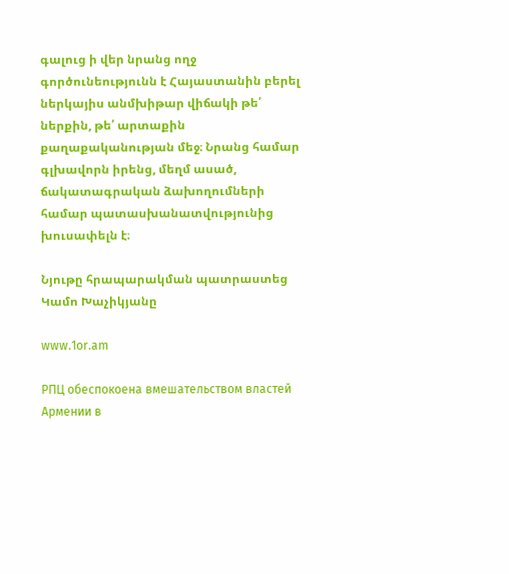գալուց ի վեր նրանց ողջ գործունեությունն է Հայաստանին բերել ներկայիս անմխիթար վիճակի թե՛ ներքին, թե՛ արտաքին քաղաքականության մեջ։ Նրանց համար գլխավորն իրենց, մեղմ ասած, ճակատագրական ձախողումների համար պատասխանատվությունից խուսափելն է։

Նյութը հրապարակման պատրաստեց Կամո Խաչիկյանը

www.1or.am

РПЦ обеспокоена вмешательством властей Армении в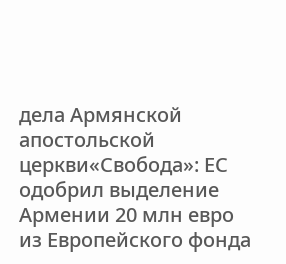дела Армянской апостольской церкви«Свобода»: ЕС одобрил выделение Армении 20 млн евро из Европейского фонда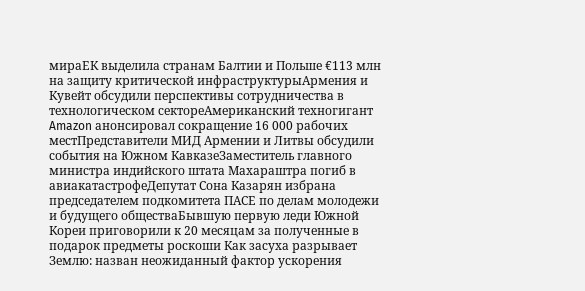мираЕК выделила странам Балтии и Польше €113 млн на защиту критической инфраструктурыАрмения и Кувейт обсудили перспективы сотрудничества в технологическом сектореАмериканский техногигант Amazon анонсировал сокращение 16 000 рабочих местПредставители МИД Армении и Литвы обсудили события на Южном КавказеЗаместитель главного министра индийского штата Махараштра погиб в авиакатастрофеДепутат Сона Казарян избрана председателем подкомитета ПАСЕ по делам молодежи и будущего обществаБывшую первую леди Южной Кореи приговорили к 20 месяцам за полученные в подарок предметы роскоши Как засуха разрывает Землю: назван неожиданный фактор ускорения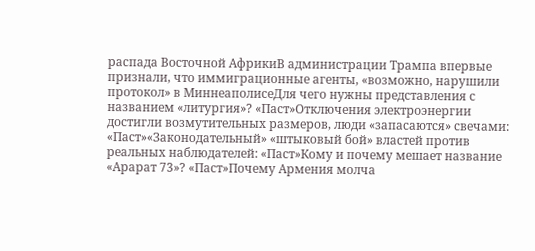распада Восточной АфрикиВ администрации Трампа впервые признали, что иммиграционные агенты, «возможно, нарушили протокол» в МиннеаполисеДля чего нужны представления с названием «литургия»? «Паст»Отключения электроэнергии достигли возмутительных размеров, люди «запасаются» свечами: «Паст»«Законодательный» «штыковый бой» властей против реальных наблюдателей: «Паст»Кому и почему мешает название «Арарат 73»? «Паст»Почему Армения молча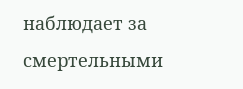наблюдает за смертельными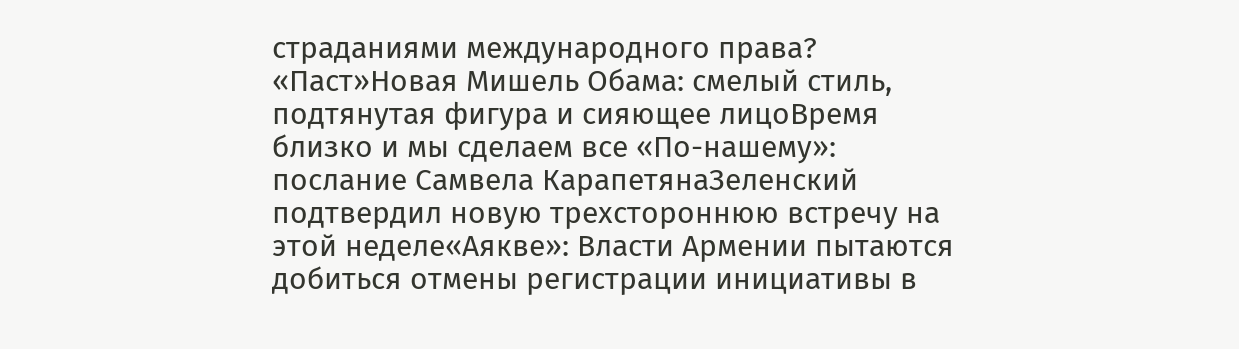страданиями международного права? «Паст»Новая Мишель Обама: смелый стиль, подтянутая фигура и сияющее лицоВремя близко и мы сделаем все «По-нашему»: послание Самвела КарапетянаЗеленский подтвердил новую трехстороннюю встречу на этой неделе«Аякве»: Власти Армении пытаются добиться отмены регистрации инициативы в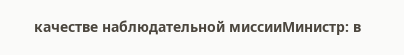качестве наблюдательной миссииМинистр: в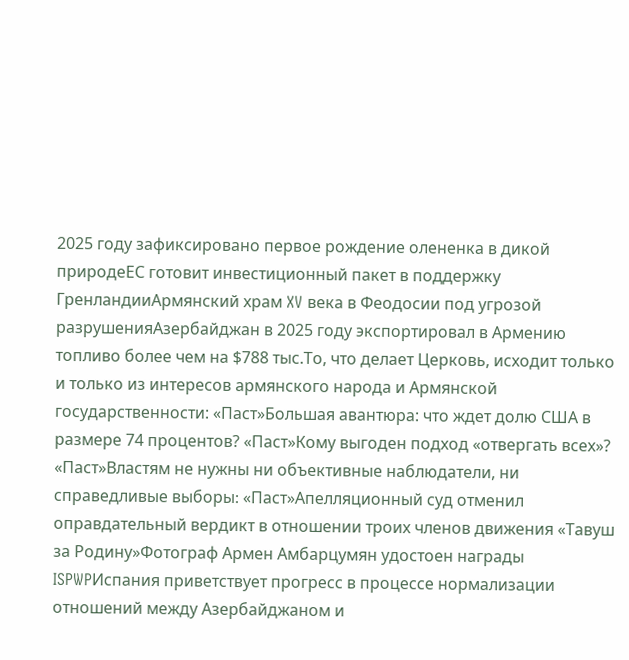2025 году зафиксировано первое рождение олененка в дикой природеЕС готовит инвестиционный пакет в поддержку ГренландииАрмянский храм XV века в Феодосии под угрозой разрушенияАзербайджан в 2025 году экспортировал в Армению топливо более чем на $788 тыс.То, что делает Церковь, исходит только и только из интересов армянского народа и Армянской государственности: «Паст»Большая авантюра: что ждет долю США в размере 74 процентов? «Паст»Кому выгоден подход «отвергать всех»? «Паст»Властям не нужны ни объективные наблюдатели, ни справедливые выборы։ «Паст»Апелляционный суд отменил оправдательный вердикт в отношении троих членов движения «Тавуш за Родину»Фотограф Армен Амбарцумян удостоен награды ISPWPИспания приветствует прогресс в процессе нормализации отношений между Азербайджаном и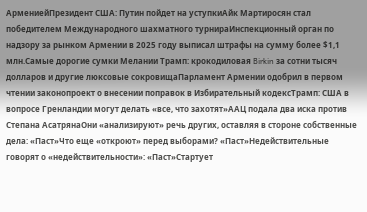АрмениейПрезидент США: Путин пойдет на уступкиАйк Мартиросян стал победителем Международного шахматного турнираИнспекционный орган по надзору за рынком Армении в 2025 году выписал штрафы на сумму более $1,1 млн.Самые дорогие сумки Мелании Трамп: крокодиловая Birkin за сотни тысяч долларов и другие люксовые сокровищаПарламент Армении одобрил в первом чтении законопроект о внесении поправок в Избирательный кодексТрамп: США в вопросе Гренландии могут делать «все, что захотят»ААЦ подала два иска против Степана АсатрянаОни «анализируют» речь других, оставляя в стороне собственные дела: «Паст»Что еще «откроют» перед выборами? «Паст»Недействительные говорят о «недействительности»: «Паст»Стартует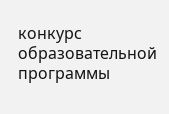конкурс образовательной программы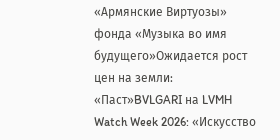«Армянские Виртуозы» фонда «Музыка во имя будущего»Ожидается рост цен на земли: «Паст»BVLGARI на LVMH Watch Week 2026: «Искусство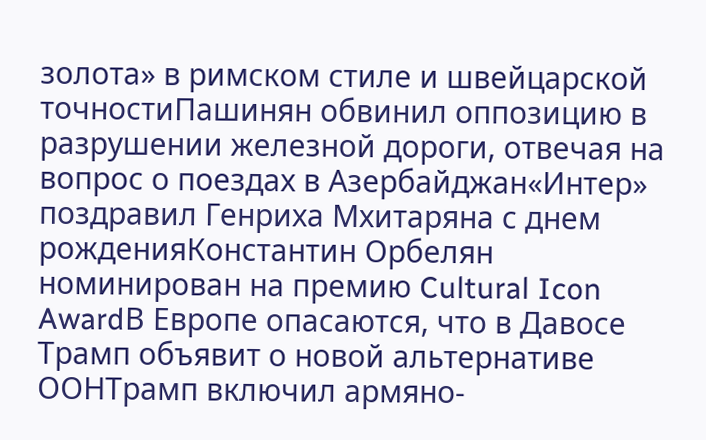золота» в римском стиле и швейцарской точностиПашинян обвинил оппозицию в разрушении железной дороги, отвечая на вопрос о поездах в Азербайджан«Интер» поздравил Генриха Мхитаряна с днем рожденияКонстантин Орбелян номинирован на премию Cultural Icon AwardВ Европе опасаются, что в Давосе Трамп объявит о новой альтернативе ООНТрамп включил армяно-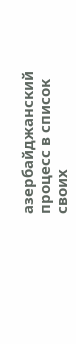азербайджанский процесс в список своих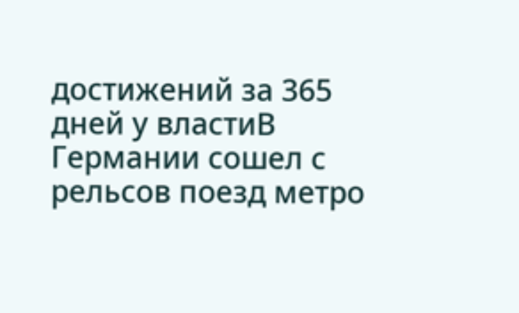достижений за 365 дней у властиВ Германии сошел с рельсов поезд метро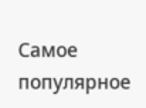Самое популярное